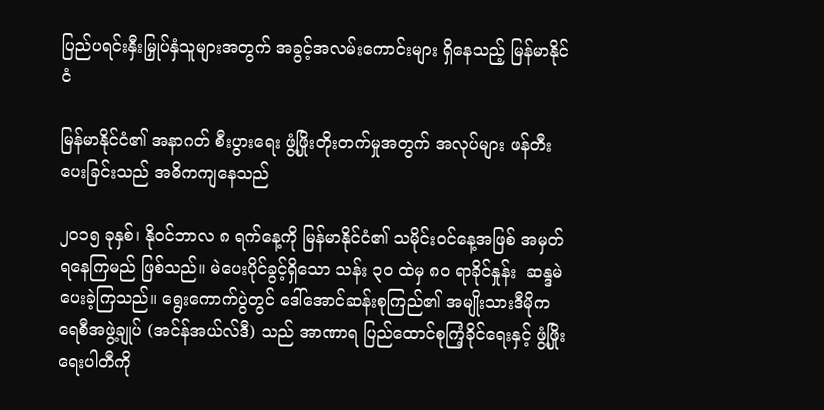ပြည်ပရင်းနှီးမြှုပ်နှံသူများအတွက် အခွင့်အလမ်းကောင်းများ ရှိနေသည့် မြန်မာနိုင်ငံ

မြန်မာနိုင်ငံ၏ အနာဂတ် စီးပွားရေး ဖွံ့ဖြိုးတိုးတက်မှုအတွက် အလုပ်များ ဖန်တီးပေးခြင်းသည် အဓိကကျနေသည်

၂၀၁၅ ခုနှစ်၊ နိုဝင်ဘာလ ၈ ရက်နေ့ကို မြန်မာနိုင်ငံ၏ သမိုင်းဝင်နေ့အဖြစ် အမှတ်ရနေကြမည် ဖြစ်သည်။ မဲပေးပိုင်ခွင့်ရှိသော သန်း ၃၀ ထဲမှ ၈၀ ရာခိုင်နှုန်း  ဆန္ဒမဲ ပေးခဲ့ကြသည်။ ရွေးကောက်ပွဲတွင် ဒေါ်အောင်ဆန်းစုကြည်၏ အမျိုးသားဒီမိုကရေစီအဖွဲ့ချုပ် (အင်န်အယ်လ်ဒီ) သည် အာဏာရ ပြည်ထောင်စုကြံ့ခိုင်ရေးနှင့် ဖွံ့ဖြိုးရေးပါတီကို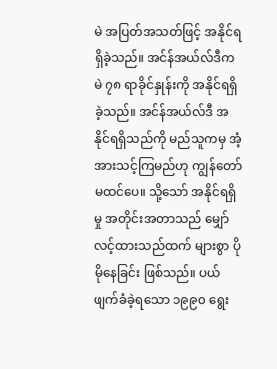မဲ အပြတ်အသတ်ဖြင့် အနိုင်ရရှိခဲ့သည်။ အင်န်အယ်လ်ဒီက မဲ ၇၈ ရာခိုင်နှုန်းကို အနိုင်ရရှိခဲ့သည်။ အင်န်အယ်လ်ဒီ အနိုင်ရရှိသည်ကို မည်သူကမှ အံ့အားသင့်ကြမည်ဟု ကျွန်တော် မထင်ပေ။ သို့သော် အနိုင်ရရှိမှု အတိုင်းအတာသည် မျှော်လင့်ထားသည်ထက် များစွာ ပိုမိုနေခြင်း ဖြစ်သည်။ ပယ်ဖျက်ခံခဲ့ရသော ၁၉၉၀ ရွေး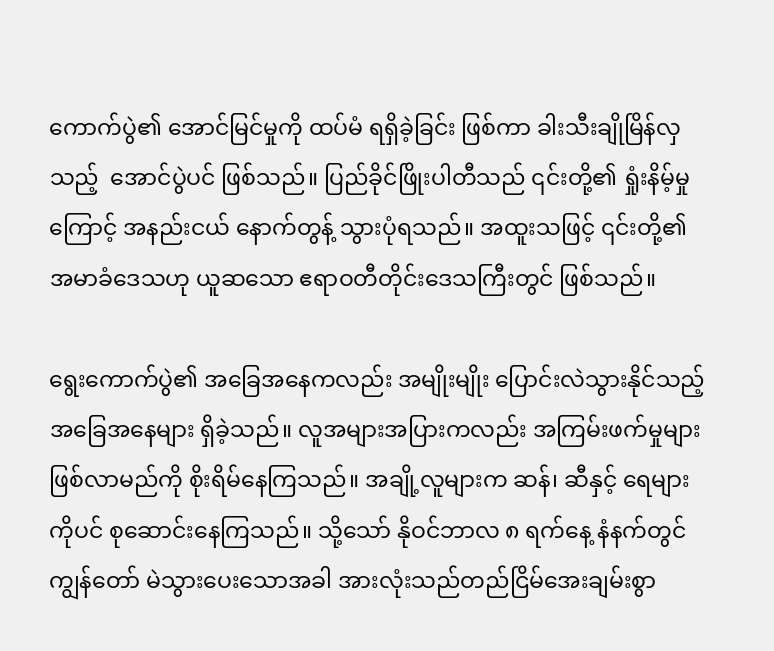ကောက်ပွဲ၏ အောင်မြင်မှုကို ထပ်မံ ရရှိခဲ့ခြင်း ဖြစ်ကာ ခါးသီးချိုမြိန်လှသည့်  အောင်ပွဲပင် ဖြစ်သည်။ ပြည်ခိုင်ဖြိုးပါတီသည် ၎င်းတို့၏ ရှုံးနိမ့်မှုကြောင့် အနည်းငယ် နောက်တွန့် သွားပုံရသည်။ အထူးသဖြင့် ၎င်းတို့၏ အမာခံဒေသဟု ယူဆသော ဧရာဝတီတိုင်းဒေသကြီးတွင် ဖြစ်သည်။

ရွေးကောက်ပွဲ၏ အခြေအနေကလည်း အမျိုးမျိုး ပြောင်းလဲသွားနိုင်သည့် အခြေအနေများ ရှိခဲ့သည်။ လူအများအပြားကလည်း အကြမ်းဖက်မှုများ ဖြစ်လာမည်ကို စိုးရိမ်နေကြသည်။ အချို့လူများက ဆန်၊ ဆီနှင့် ရေများကိုပင် စုဆောင်းနေကြသည်။ သို့သော် နိုဝင်ဘာလ ၈ ရက်နေ့ နံနက်တွင် ကျွန်တော် မဲသွားပေးသောအခါ အားလုံးသည်တည်ငြိမ်အေးချမ်းစွာ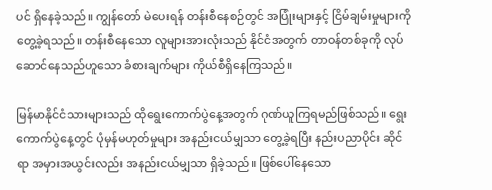ပင် ရှိနေခဲ့သည်။ ကျွန်တော် မဲပေးရန် တန်းစီနေစဉ်တွင် အပြုံးများနှင့် ငြိမ်ချမ်းမှုများကို တွေ့ခဲ့ရသည်။ တန်းစီနေသော လူများအားလုံးသည် နိုင်ငံအတွက် တာဝန်တစ်ခုကို လုပ်ဆောင်နေသည်ဟူသော ခံစားချက်များ ကိုယ်စီရှိနေကြသည်။

မြန်မာနိုင်ငံသားများသည် ထိုရွေးကောက်ပွဲနေ့အတွက် ဂုဏ်ယူကြရမည်ဖြစ်သည်။ ရွေးကောက်ပွဲနေ့တွင် ပုံမှန်မဟုတ်မှုများ အနည်းငယ်မျှသာ တွေ့ခဲ့ရပြီး နည်းပညာပိုင်း ဆိုင်ရာ အမှားအယွင်းလည်း အနည်းငယ်မျှသာ ရှိခဲ့သည်။ ဖြစ်ပေါ်နေသော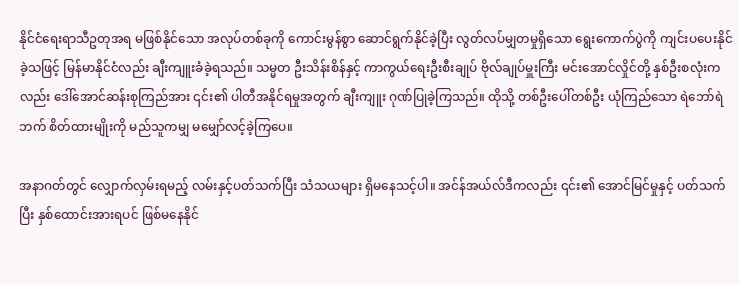နိုင်ငံရေးရာသီဥတုအရ မဖြစ်နိုင်သော အလုပ်တစ်ခုကို ကောင်းမွန်စွာ ဆောင်ရွက်နိုင်ခဲ့ပြီး လွတ်လပ်မျှတမှုရှိသော ရွေးကောက်ပွဲကို ကျင်းပပေးနိုင်ခဲ့သဖြင့် မြန်မာနိုင်ငံလည်း ချီးကျူးခံခဲ့ရသည်။ သမ္မတ ဦးသိန်းစိန်နှင့် ကာကွယ်ရေးဦးစီးချုပ် ဗိုလ်ချုပ်မှူးကြီး မင်းအောင်လှိုင်တို့ နှစ်ဦးစလုံးကလည်း ဒေါ်အောင်ဆန်းစုကြည်အား ၎င်း၏ ပါတီအနိုင်ရမှုအတွက် ချီးကျူး ဂုဏ်ပြုခဲ့ကြသည်။ ထိုသို့ တစ်ဦးပေါ်တစ်ဦး ယုံကြည်သော ရဲဘော်ရဲဘက် စိတ်ထားမျိုးကို မည်သူကမျှ မမျှော်လင့်ခဲ့ကြပေ။

အနာဂတ်တွင် လျှောက်လှမ်းရမည့် လမ်းနှင့်ပတ်သက်ပြီး သံသယများ ရှိမနေသင့်ပါ။ အင်န်အယ်လ်ဒီကလည်း ၎င်း၏ အောင်မြင်မှုနှင့် ပတ်သက်ပြီး နှစ်ထောင်းအားရပင် ဖြစ်မနေနိုင်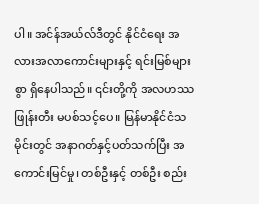ပါ။ အင်န်အယ်လ်ဒီတွင် နိုင်ငံရေး အလားအလာကောင်းများနှင့် ရင်းမြစ်များစွာ ရှိနေပါသည်။ ၎င်းတို့ကို အလဟဿ      ဖြုန်းတီး မပစ်သင့်ပေ။ မြန်မာနိုင်ငံသမိုင်းတွင် အနာဂတ်နှင့်ပတ်သက်ပြီး အကောင်းမြင်မှု၊ တစ်ဦးနှင့် တစ်ဦး စည်း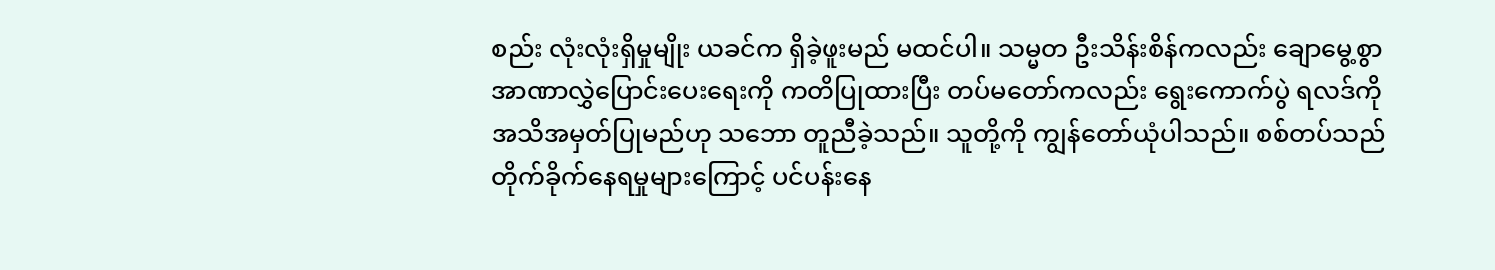စည်း လုံးလုံးရှိမှုမျိုး ယခင်က ရှိခဲ့ဖူးမည် မထင်ပါ။ သမ္မတ ဦးသိန်းစိန်ကလည်း ချောမွေ့စွာ အာဏာလွှဲပြောင်းပေးရေးကို ကတိပြုထားပြီး တပ်မတော်ကလည်း ရွေးကောက်ပွဲ ရလဒ်ကို အသိအမှတ်ပြုမည်ဟု သဘော တူညီခဲ့သည်။ သူတို့ကို ကျွန်တော်ယုံပါသည်။ စစ်တပ်သည် တိုက်ခိုက်နေရမှုများကြောင့် ပင်ပန်းနေ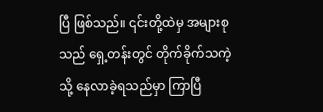ပြီ ဖြစ်သည်။ ၎င်းတို့ထဲမှ အများစုသည် ရှေ့တန်းတွင် တိုက်ခိုက်သကဲ့သို့ နေလာခဲ့ရသည်မှာ ကြာပြီ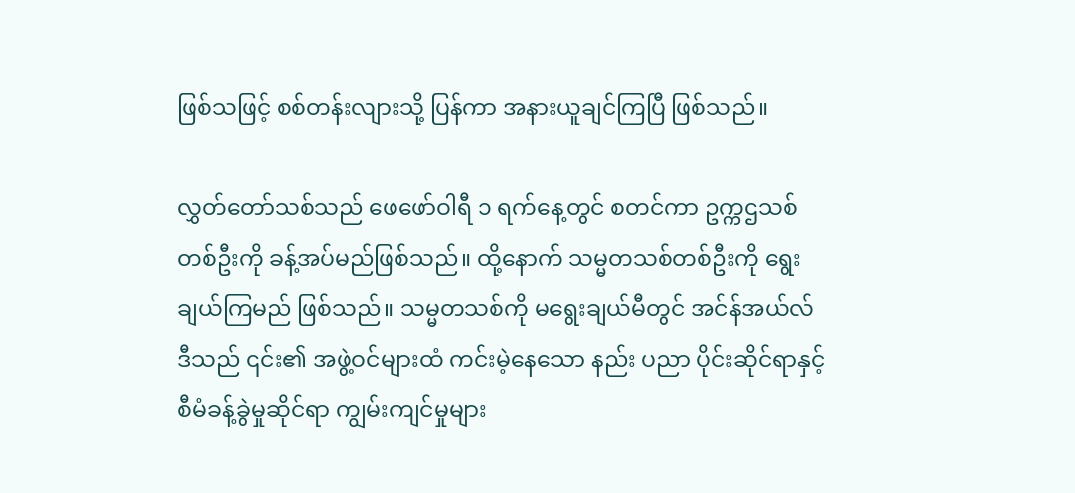ဖြစ်သဖြင့် စစ်တန်းလျားသို့ ပြန်ကာ အနားယူချင်ကြပြီ ဖြစ်သည်။

လွှတ်တော်သစ်သည် ဖေဖော်ဝါရီ ၁ ရက်နေ့တွင် စတင်ကာ ဥက္ကဌသစ် တစ်ဦးကို ခန့်အပ်မည်ဖြစ်သည်။ ထို့နောက် သမ္မတသစ်တစ်ဦးကို ရွေးချယ်ကြမည် ဖြစ်သည်။ သမ္မတသစ်ကို မရွေးချယ်မီတွင် အင်န်အယ်လ်ဒီသည် ၎င်း၏ အဖွဲ့ဝင်များထံ ကင်းမဲ့နေသော နည်း ပညာ ပိုင်းဆိုင်ရာနှင့် စီမံခန့်ခွဲမှုဆိုင်ရာ ကျွမ်းကျင်မှုများ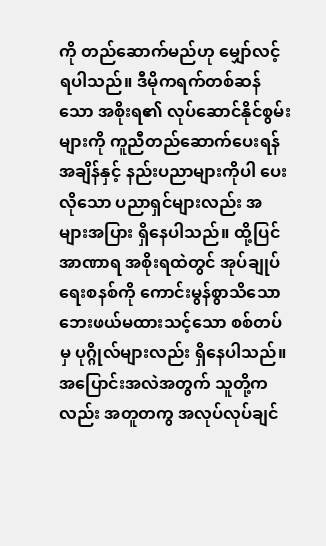ကို တည်ဆောက်မည်ဟု မျှော်လင့် ရပါသည်။ ဒီမိုကရက်တစ်ဆန်သော အစိုးရ၏ လုပ်ဆောင်နိုင်စွမ်းများကို ကူညီတည်ဆောက်ပေးရန် အချိန်နှင့် နည်းပညာများကိုပါ ပေးလိုသော ပညာရှင်များလည်း အများအပြား ရှိနေပါသည်။ ထို့ပြင် အာဏာရ အစိုးရထဲတွင် အုပ်ချုပ်ရေးစနစ်ကို ကောင်းမွန်စွာသိသော ဘေးဖယ်မထားသင့်သော စစ်တပ်မှ ပုဂ္ဂိုလ်များလည်း ရှိနေပါသည်။ အပြောင်းအလဲအတွက် သူတို့ကလည်း အတူတကွ အလုပ်လုပ်ချင်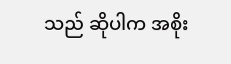သည် ဆိုပါက အစိုး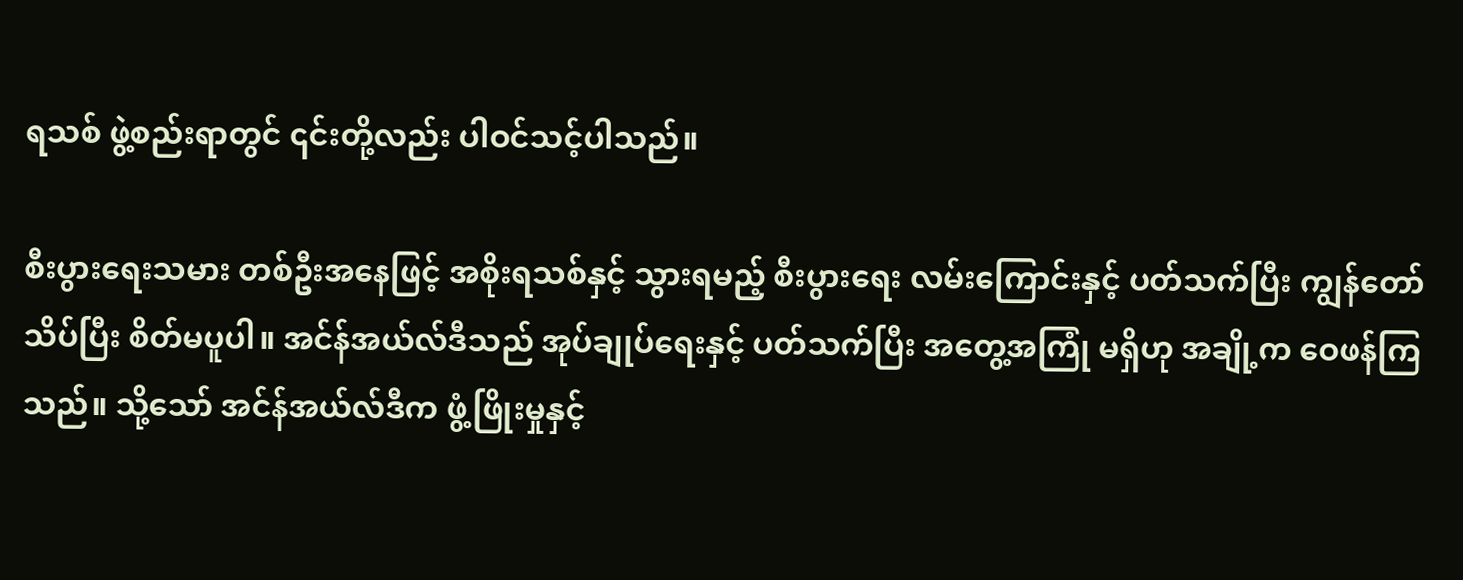ရသစ် ဖွဲ့စည်းရာတွင် ၎င်းတို့လည်း ပါဝင်သင့်ပါသည်။

စီးပွားရေးသမား တစ်ဦးအနေဖြင့် အစိုးရသစ်နှင့် သွားရမည့် စီးပွားရေး လမ်းကြောင်းနှင့် ပတ်သက်ပြီး ကျွန်တော် သိပ်ပြီး စိတ်မပူပါ။ အင်န်အယ်လ်ဒီသည် အုပ်ချုပ်ရေးနှင့် ပတ်သက်ပြီး အတွေ့အကြုံ မရှိဟု အချို့က ဝေဖန်ကြသည်။ သို့သော် အင်န်အယ်လ်ဒီက ဖွံ့ဖြိုးမှုနှင့်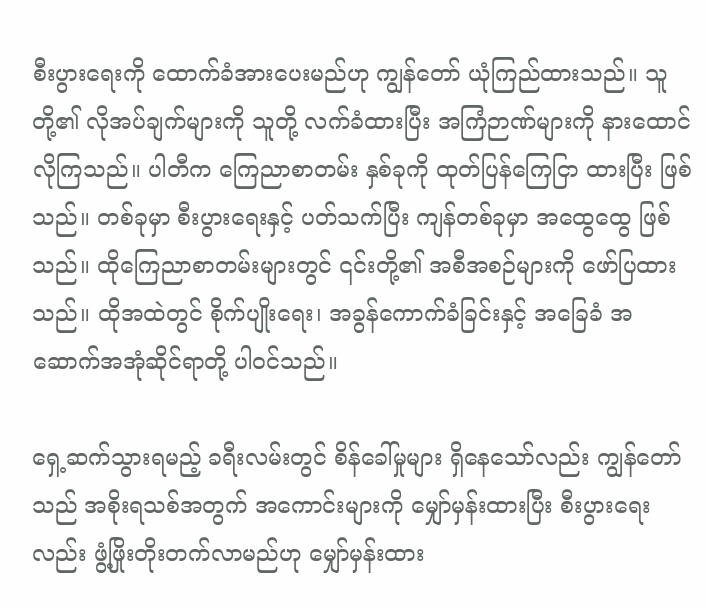စီးပွားရေးကို ထောက်ခံအားပေးမည်ဟု ကျွန်တော် ယုံကြည်ထားသည်။ သူတို့၏ လိုအပ်ချက်များကို သူတို့ လက်ခံထားပြီး အကြံဉာဏ်များကို နားထောင် လိုကြသည်။ ပါတီက ကြေညာစာတမ်း နှစ်ခုကို ထုတ်ပြန်ကြေငြာ ထားပြီး ဖြစ်သည်။ တစ်ခုမှာ စီးပွားရေးနှင့် ပတ်သက်ပြီး ကျန်တစ်ခုမှာ အထွေထွေ ဖြစ်သည်။ ထိုကြေညာစာတမ်းများတွင် ၎င်းတို့၏ အစီအစဉ်များကို ဖော်ပြထားသည်။ ထိုအထဲတွင် စိုက်ပျိုးရေး၊ အခွန်ကောက်ခံခြင်းနှင့် အခြေခံ အဆောက်အအုံဆိုင်ရာတို့ ပါဝင်သည်။

ရှေ့ဆက်သွားရမည့် ခရီးလမ်းတွင် စိန်ခေါ်မှုများ ရှိနေသော်လည်း ကျွန်တော်သည် အစိုးရသစ်အတွက် အကောင်းများကို မျှော်မှန်းထားပြီး စီးပွားရေးလည်း ဖွံ့ဖြိုးတိုးတက်လာမည်ဟု မျှော်မှန်းထား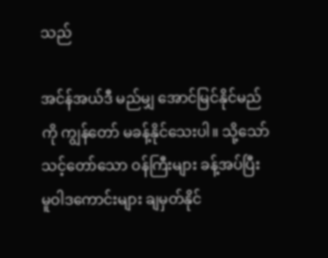သည်

အင်န်အယ်ဒီ မည်မျှ အောင်မြင်နိုင်မည်ကို ကျွန်တော် မခန့်နိုင်သေးပါ။ သို့သော် သင့်တော်သော ဝန်ကြီးများ ခန့်အပ်ပြီး မူဝါဒကောင်းများ ချမှတ်နိုင်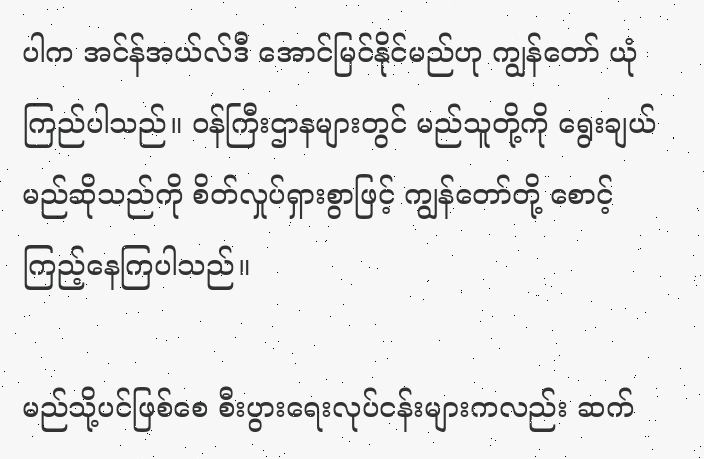ပါက အင်န်အယ်လ်ဒီ အောင်မြင်နိုင်မည်ဟု ကျွန်တော် ယုံကြည်ပါသည်။ ဝန်ကြီးဌာနများတွင် မည်သူတို့ကို ရွေးချယ်မည်ဆိုသည်ကို စိတ်လှုပ်ရှားစွာဖြင့် ကျွန်တော်တို့ စောင့်ကြည့်နေကြပါသည်။

မည်သို့ပင်ဖြစ်စေ စီးပွားရေးလုပ်ငန်းများကလည်း ဆက်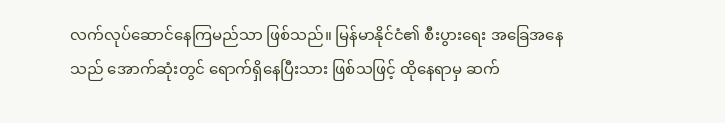လက်လုပ်ဆောင်နေကြမည်သာ ဖြစ်သည်။ မြန်မာနိုင်ငံ၏ စီးပွားရေး အခြေအနေသည် အောက်ဆုံးတွင် ရောက်ရှိနေပြီးသား ဖြစ်သဖြင့် ထိုနေရာမှ ဆက်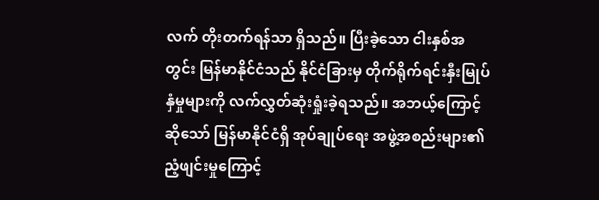လက် တိုးတက်ရန်သာ ရှိသည်။ ပြီးခဲ့သော ငါးနှစ်အတွင်း မြန်မာနိုင်ငံသည် နိုင်ငံခြားမှ တိုက်ရိုက်ရင်းနှီးမြုပ်နှံမှုများကို လက်လွှတ်ဆုံးရှုံးခဲ့ရသည်။ အဘယ့်ကြောင့်ဆိုသော် မြန်မာနိုင်ငံရှိ အုပ်ချုပ်ရေး အဖွဲ့အစည်းများ၏ ညံ့ဖျင်းမှုကြောင့်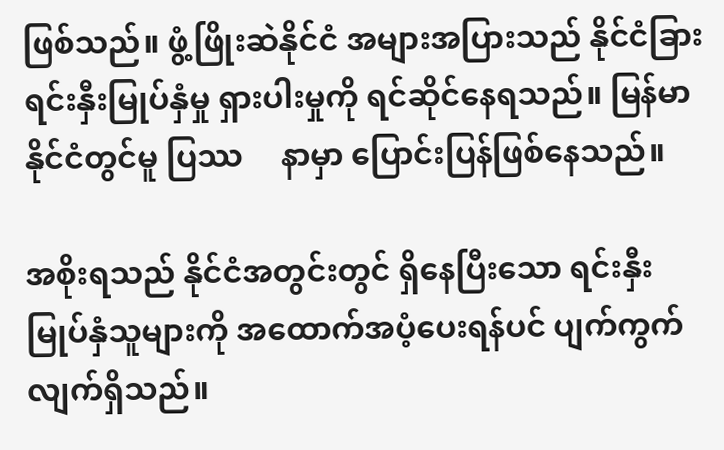ဖြစ်သည်။ ဖွံ့ဖြိုးဆဲနိုင်ငံ အများအပြားသည် နိုင်ငံခြား ရင်းနှီးမြုပ်နှံမှု ရှားပါးမှုကို ရင်ဆိုင်နေရသည်။ မြန်မာနိုင်ငံတွင်မူ ပြဿ     နာမှာ ပြောင်းပြန်ဖြစ်နေသည်။

အစိုးရသည် နိုင်ငံအတွင်းတွင် ရှိနေပြီးသော ရင်းနှီးမြုပ်နှံသူများကို အထောက်အပံ့ပေးရန်ပင် ပျက်ကွက်လျက်ရှိသည်။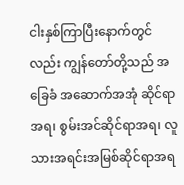ငါးနှစ်ကြာပြီးနောက်တွင်လည်း ကျွန်တော်တို့သည် အခြေခံ အဆောက်အအုံ ဆိုင်ရာအရ၊ စွမ်းအင်ဆိုင်ရာအရ၊ လူသားအရင်းအမြစ်ဆိုင်ရာအရ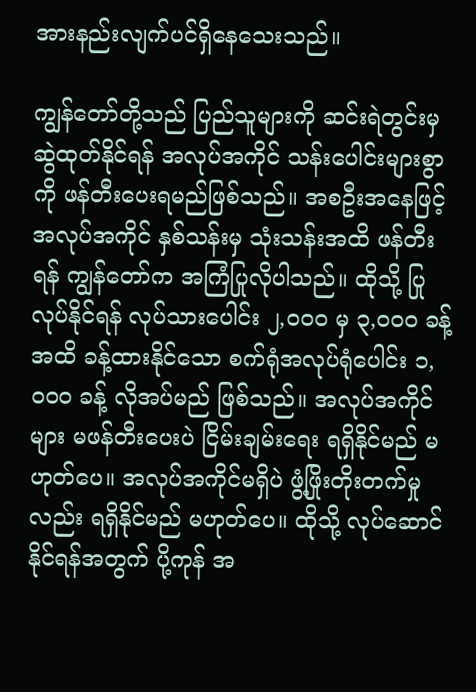အားနည်းလျက်ပင်ရှိနေသေးသည်။

ကျွန်တော်တို့သည် ပြည်သူများကို ဆင်းရဲတွင်းမှ ဆွဲထုတ်နိုင်ရန် အလုပ်အကိုင် သန်းပေါင်းများစွာကို ဖန်တီးပေးရမည်ဖြစ်သည်။ အစဦးအနေဖြင့် အလုပ်အကိုင် နှစ်သန်းမှ သုံးသန်းအထိ ဖန်တီးရန် ကျွန်တော်က အကြံပြုလိုပါသည်။ ထိုသို့ ပြုလုပ်နိုင်ရန် လုပ်သားပေါင်း ၂,၀၀၀ မှ ၃,၀၀၀ ခန့်အထိ ခန့်ထားနိုင်သော စက်ရုံအလုပ်ရုံပေါင်း ၁,၀၀၀ ခန့် လိုအပ်မည် ဖြစ်သည်။ အလုပ်အကိုင်များ မဖန်တီးပေးပဲ ငြိမ်းချမ်းရေး ရရှိနိုင်မည် မဟုတ်ပေ။ အလုပ်အကိုင်မရှိပဲ ဖွံ့ဖြိုးတိုးတက်မှုလည်း ရရှိနိုင်မည် မဟုတ်ပေ။ ထိုသို့ လုပ်ဆောင်နိုင်ရန်အတွက် ပို့ကုန် အ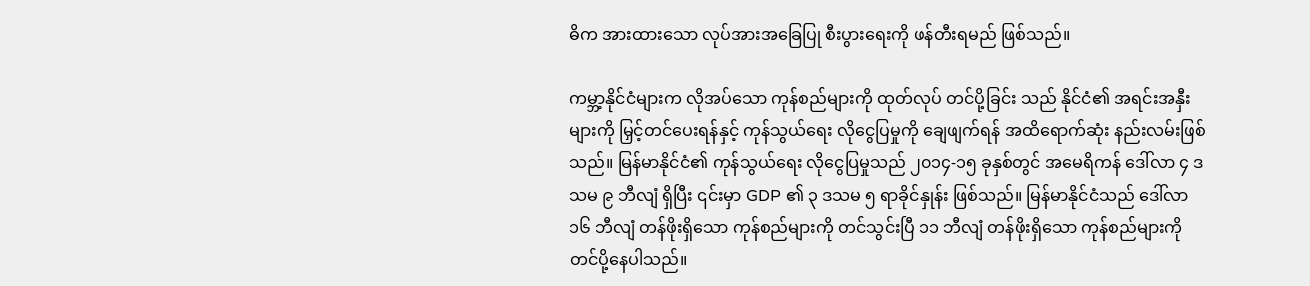ဓိက အားထားသော လုပ်အားအခြေပြု စီးပွားရေးကို ဖန်တီးရမည် ဖြစ်သည်။

ကမ္ဘာ့နိုင်ငံများက လိုအပ်သော ကုန်စည်များကို ထုတ်လုပ် တင်ပို့ခြင်း သည် နိုင်ငံ၏ အရင်းအနှီးများကို မြှင့်တင်ပေးရန်နှင့် ကုန်သွယ်ရေး လိုငွေပြမှုကို ချေဖျက်ရန် အထိရောက်ဆုံး နည်းလမ်းဖြစ်သည်။ မြန်မာနိုင်ငံ၏ ကုန်သွယ်ရေး လိုငွေပြမှုသည် ၂၀၁၄-၁၅ ခုနှစ်တွင် အမေရိကန် ဒေါ်လာ ၄ ဒသမ ၉ ဘီလျံ ရှိပြီး ၎င်းမှာ GDP ၏ ၃ ဒသမ ၅ ရာခိုင်နှုန်း ဖြစ်သည်။ မြန်မာနိုင်ငံသည် ဒေါ်လာ ၁၆ ဘီလျံ တန်ဖိုးရှိသော ကုန်စည်များကို တင်သွင်းပြီ ၁၁ ဘီလျံ တန်ဖိုးရှိသော ကုန်စည်များကို တင်ပို့နေပါသည်။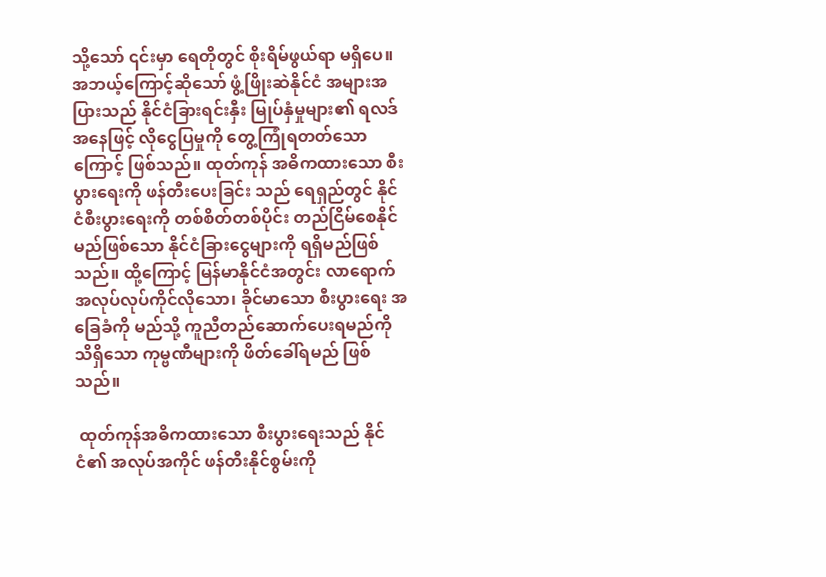သို့သော် ၎င်းမှာ ရေတိုတွင် စိုးရိမ်ဖွယ်ရာ မရှိပေ။ အဘယ့်ကြောင့်ဆိုသော် ဖွံ့ဖြိုးဆဲနိုင်ငံ အများအပြားသည် နိုင်ငံခြားရင်းနှီး မြုပ်နှံမှုများ၏ ရလဒ်အနေဖြင့် လိုငွေပြမှုကို တွေ့ကြုံရတတ်သောကြောင့် ဖြစ်သည်။ ထုတ်ကုန် အဓိကထားသော စီးပွားရေးကို ဖန်တီးပေးခြင်း သည် ရေရှည်တွင် နိုင်ငံစီးပွားရေးကို တစ်စိတ်တစ်ပိုင်း တည်ငြိမ်စေနိုင်မည်ဖြစ်သော နိုင်ငံခြားငွေများကို ရရှိမည်ဖြစ်သည်။ ထို့ကြောင့် မြန်မာနိုင်ငံအတွင်း လာရောက်အလုပ်လုပ်ကိုင်လိုသော၊ ခိုင်မာသော စီးပွားရေး အခြေခံကို မည်သို့ ကူညီတည်ဆောက်ပေးရမည်ကို သိရှိသော ကုမ္ဗဏီများကို ဖိတ်ခေါ်ရမည် ဖြစ်သည်။

 ထုတ်ကုန်အဓိကထားသော စီးပွားရေးသည် နိုင်ငံ၏ အလုပ်အကိုင် ဖန်တီးနိုင်စွမ်းကို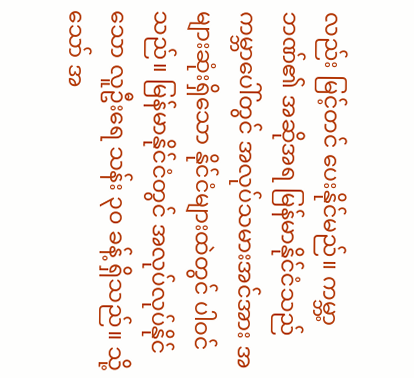လည်း မြင့်တင် ပေးနိုင်မည်။ ကမ္ဘာ့ဘဏ်၏ အဆိုအရ မြန်မာနိုင်ငံသည် ကမ္ဘာပေါ်တွင် အလုပ်သမားအင်အား အများဆုံးရှိသော နိုင်ငံများထဲတွင် ပါဝင်သည်။ မြန်မာနိုင်ငံတွင် အလုပ်လုပ်နိုင်သော လူဦးရေ သန်း ၃၀ ခန့် ရှိသည်။ သို့သော် အ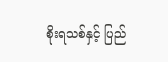စိုးရသစ်နှင့် ပြည်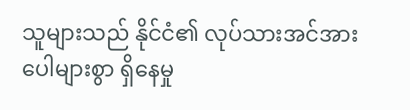သူများသည် နိုင်ငံ၏ လုပ်သားအင်အား ပေါများစွာ ရှိနေမှု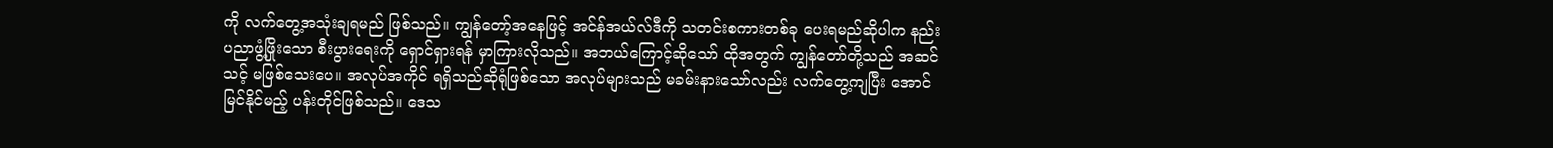ကို လက်တွေ့အသုံးချရမည် ဖြစ်သည်။ ကျွန်တော့်အနေဖြင့် အင်န်အယ်လ်ဒီကို သတင်းစကားတစ်ခု ပေးရမည်ဆိုပါက နည်းပညာဖွံ့ဖြိုးသော စီးပွားရေးကို ရှောင်ရှားရန် မှာကြားလိုသည်။ အဘယ်ကြောင့်ဆိုသော် ထိုအတွက် ကျွန်တော်တို့သည် အဆင်သင့် မဖြစ်သေးပေ။ အလုပ်အကိုင် ရရှိသည်ဆိုရုံဖြစ်သော အလုပ်များသည် မခမ်းနားသော်လည်း လက်တွေ့ကျပြီး အောင်မြင်နိုင်မည့် ပန်းတိုင်ဖြစ်သည်။ ဒေသ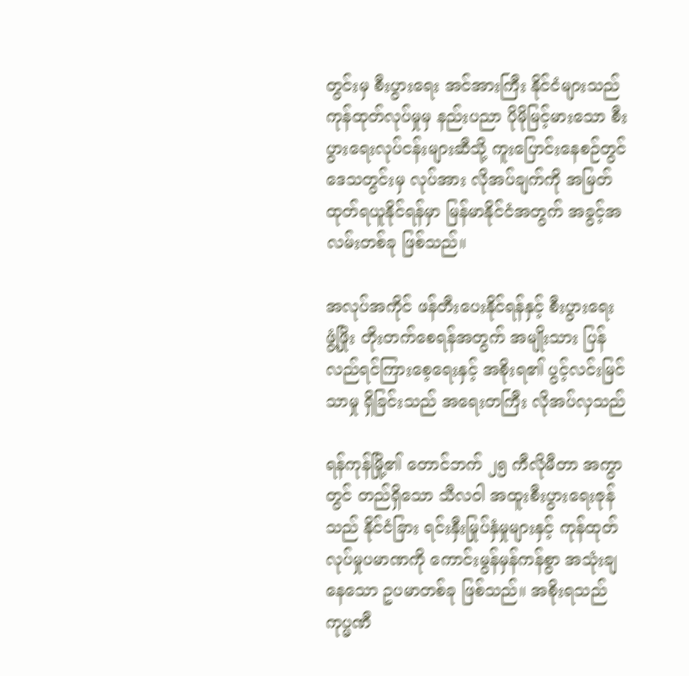တွင်းမှ စီးပွားရေး အင်အားကြီး နိုင်ငံများသည် ကုန်ထုတ်လုပ်မှုမှ နည်းပညာ ပိုမိုမြင့်မားသော စီးပွားရေးလုပ်ငန်းများဆီသို့ ကူးပြောင်းနေစဉ်တွင် ဒေသတွင်းမှ လုပ်အား လိုအပ်ချက်ကို အမြတ်ထုတ်ရယူနိုင်ရန်မှာ မြန်မာနိုင်ငံအတွက် အခွင့်အလမ်းတစ်ခု ဖြစ်သည်။

အလုပ်အကိုင် ဖန်တီးပေးနိုင်ရန်နှင့် စီးပွားရေး ဖွံ့ဖြိုး တိုးတက်စေရန်အတွက် အမျိုးသား ပြန်လည်ရင်ကြားစေ့ရေးနှင့် အစိုးရ၏ ပွင့်လင်းမြင်သာမှု ရှိခြင်းသည် အရေးတကြီး လိုအပ်လှသည်

ရန်ကုန်မြို့၏ တောင်ဘက် ၂၅ ကီလိုမီတာ အကွာတွင် တည်ရှိသော သီလဝါ အထူးစီးပွားရေးဇုန်သည် နိုင်ငံခြား ရင်းနှီးမြုပ်နှံမှုများနှင့် ကုန်ထုတ်လုပ်မှုပမာဏကို ကောင်းမွန်မှန်ကန်စွာ အသုံးချနေသော ဥပမာတစ်ခု ဖြစ်သည်။ အစိုးရသည် ကုပ္မဏီ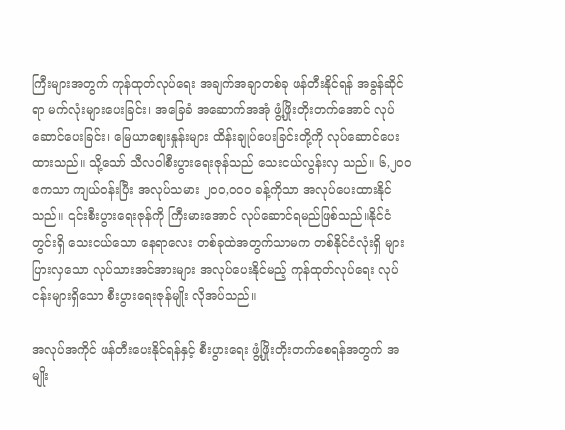ကြီးများအတွက် ကုန်ထုတ်လုပ်ရေး အချက်အချာတစ်ခု ဖန်တီးနိုင်ရန် အခွန်ဆိုင်ရာ မက်လုံးများပေးခြင်း၊ အခြေခံ အဆောက်အအုံ ဖွံ့ဖြိုးတိုးတက်အောင် လုပ်ဆောင်ပေးခြင်း၊ မြေယာဈေးနှုန်းများ ထိန်းချုပ်ပေးခြင်းတို့ကို လုပ်ဆောင်ပေးထားသည်။ သို့သော် သီလဝါစီးပွားရေးဇုန်သည် သေးငယ်လွန်းလှ သည်။ ၆,၂၀၀ ဧကသာ ကျယ်ဝန်းပြီး အလုပ်သမား ၂၀၀,၀၀၀ ခန့်ကိုသာ အလုပ်ပေးထားနိုင်သည်။ ၎င်းစီးပွားရေးဇုန်ကို ကြီးမားအောင် လုပ်ဆောင်ရမည်ဖြစ်သည်။နိုင်ငံတွင်းရှိ သေးငယ်သော နေရာလေး တစ်ခုထဲအတွက်သာမက တစ်နိုင်ငံလုံးရှိ များပြားလှသော လုပ်သားအင်အားများ အလုပ်ပေးနိုင်မည့် ကုန်ထုတ်လုပ်ရေး လုပ်ငန်းများရှိသော စီးပွားရေးဇုန်မျိုး လိုအပ်သည်။

အလုပ်အကိုင် ဖန်တီးပေးနိုင်ရန်နှင့် စီးပွားရေး ဖွံ့ဖြိုးတိုးတက်စေရန်အတွက် အမျိုး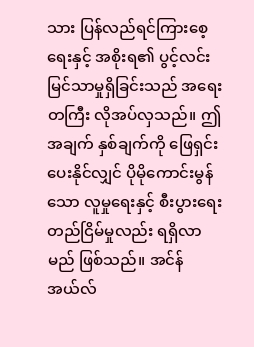သား ပြန်လည်ရင်ကြားစေ့ရေးနှင့် အစိုးရ၏ ပွင့်လင်းမြင်သာမှုရှိခြင်းသည် အရေးတကြီး လိုအပ်လှသည်။ ဤအချက် နှစ်ချက်ကို ဖြေရှင်းပေးနိုင်လျှင် ပိုမိုကောင်းမွန်သော လူမှုရေးနှင့် စီးပွားရေး တည်ငြိမ်မှုလည်း ရရှိလာမည် ဖြစ်သည်။ အင်န်အယ်လ်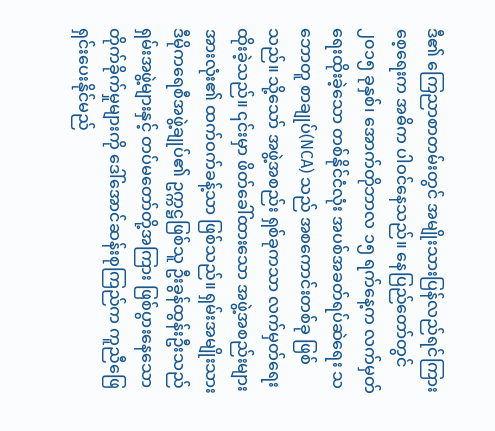ဒီ၏ ကြေညာစာတမ်းတွင် အမျိုးသားပြန်လည်ရင်ကြားစေ့ရေးက အဓိက ပါဝင်နေသည်။ နေပြည်တော်တွင် ၂၀၁၅ ခုနှစ်၊ အောက်တိုဘာလ ၁၅ ရက်နေ့က လက်မှတ်ရေးထိုးခဲ့သော တစ်နိုင်ငံလုံး အပစ်အခတ်ရပ်ဆဲရေး သဘောတူ စာချုပ်(NCA) သည် အစကောင်းတစ်ခု ဖြစ်သည်။ သို့သော် အဖွဲ့အစည်း ရှစ်ခုကသာ လက်မှတ်ရေးထိုးခဲ့သည်။ ၎င်းမှာ ဖိတ်ခေါ်ထားသော အဖွဲ့အစည်းများအားလုံး၏ ထက်ဝက်ခန့်သာ ဖြစ်သည်။ ရှမ်းအမျိုးသား ဒီမိုကရေစီအဖွဲ့ချုပ်၏ ဥက္ကဋ္ဌဖြစ်သူ ဦးခွန်ထွန်းဦးသည် ရှမ်းအဖွဲ့များနှင့် တပ်မတော်တို့အကြား ဖြစ်ပွားနေသော တိုက်ခိုက်မှုများကို ဒေါ်အောင်ဆန်းစုကြည်က ကူညီဖြေရှင်းပေးနိုင်မည်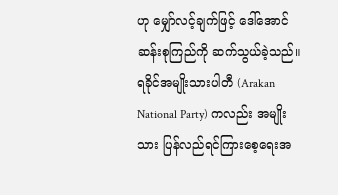ဟု မျှော်လင့်ချက်ဖြင့် ဒေါ်အောင်ဆန်းစုကြည်ကို ဆက်သွယ်ခဲ့သည်။ ရခိုင်အမျိုးသားပါတီ (Arakan National Party) ကလည်း အမျိုးသား ပြန်လည်ရင်ကြားစေ့ရေးအ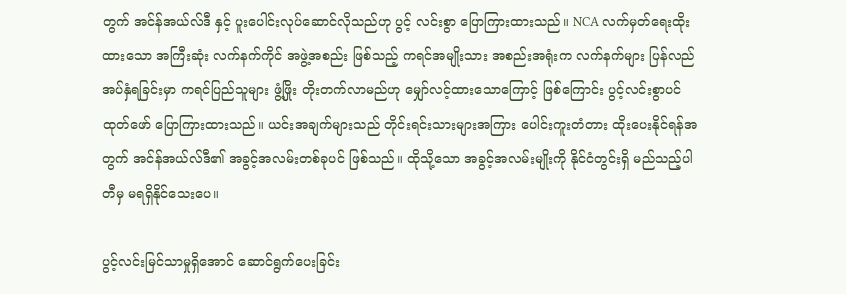တွက် အင်န်အယ်လ်ဒီ နှင့် ပူးပေါင်းလုပ်ဆောင်လိုသည်ဟု ပွင့် လင်းစွာ ပြောကြားထားသည်။ NCA လက်မှတ်ရေးထိုးထားသော အကြီးဆုံး လက်နက်ကိုင် အဖွဲ့အစည်း ဖြစ်သည့် ကရင်အမျိုးသား အစည်းအရုံးက လက်နက်များ ပြန်လည်အပ်နှံရခြင်းမှာ ကရင်ပြည်သူများ ဖွံ့ဖြိုး တိုးတက်လာမည်ဟု မျှော်လင့်ထားသောကြောင့် ဖြစ်ကြောင်း ပွင့်လင်းစွာပင် ထုတ်ဖော် ပြောကြားထားသည်။ ယင်းအချက်များသည် တိုင်းရင်းသားများအကြား ပေါင်းကူးတံတား ထိုးပေးနိုင်ရန်အတွက် အင်န်အယ်လ်ဒီ၏ အခွင့်အလမ်းတစ်ခုပင် ဖြစ်သည်။ ထိုသို့သော အခွင့်အလမ်းမျိုးကို နိုင်ငံတွင်းရှိ မည်သည့်ပါတီမှ မရရှိနိုင်သေးပေ။

ပွင့်လင်းမြင်သာမှုရှိအောင် ဆောင်ရွက်ပေးခြင်း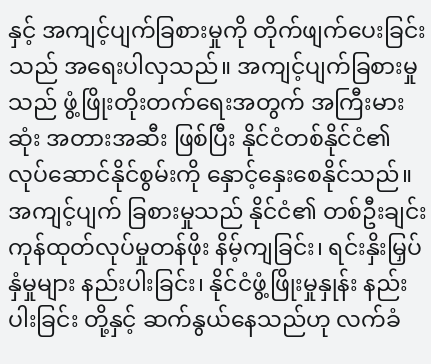နှင့် အကျင့်ပျက်ခြစားမှုကို တိုက်ဖျက်ပေးခြင်းသည် အရေးပါလှသည်။ အကျင့်ပျက်ခြစားမှုသည် ဖွံ့ဖြိုးတိုးတက်ရေးအတွက် အကြီးမားဆုံး အတားအဆီး ဖြစ်ပြီး နိုင်ငံတစ်နိုင်ငံ၏ လုပ်ဆောင်နိုင်စွမ်းကို နှောင့်နှေးစေနိုင်သည်။ အကျင့်ပျက် ခြစားမှုသည် နိုင်ငံ၏ တစ်ဦးချင်း ကုန်ထုတ်လုပ်မှုတန်ဖိုး နိမ့်ကျခြင်း၊ ရင်းနှိးမြှပ်နှံမှုများ နည်းပါးခြင်း၊ နိုင်ငံဖွံ့ဖြိုးမှုနှုန်း နည်းပါးခြင်း တို့နှင့် ဆက်နွယ်နေသည်ဟု လက်ခံ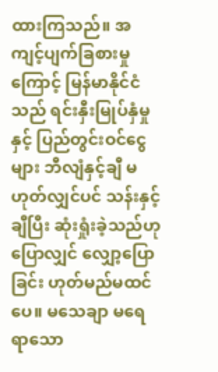ထားကြသည်။ အကျင့်ပျက်ခြစားမှုကြောင့် မြန်မာနိုင်ငံသည် ရင်းနှီးမြုပ်နှံမှုနှင့် ပြည်တွင်းဝင်ငွေများ ဘီလျံနှင့်ချီ မဟုတ်လျှင်ပင် သန်းနှင့်ချီပြီး ဆုံးရှုံးခဲ့သည်ဟု ပြောလျှင် လျှော့ပြောခြင်း ဟုတ်မည်မထင်ပေ။ မသေချာ မရေရာသော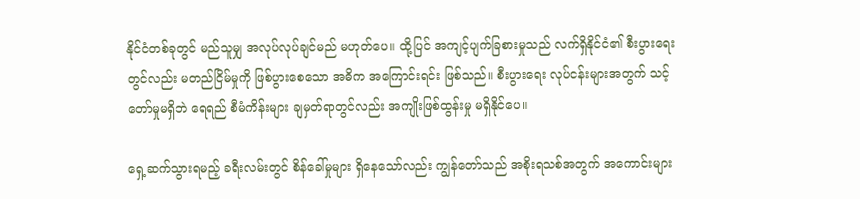နိုင်ငံတစ်ခုတွင် မည်သူမျှ အလုပ်လုပ်ချင်မည် မဟုတ်ပေ။ ထို့ပြင် အကျင့်ပျက်ခြစားမှုသည် လက်ရှိနိုင်ငံ၏ စီးပွားရေးတွင်လည်း မတည်ငြိမ်မှုကို ဖြစ်ပွားစေသော အဓိက အကြောင်းရင်း ဖြစ်သည်။ စီးပွားရေး လုပ်ငန်းများအတွက် သင့်တော်မှုမရှိဘဲ ရေရည် စီမံကိန်းများ ချမှတ်ရာတွင်လည်း အကျိုးဖြစ်ထွန်းမှု မရှိနိုင်ပေ။

ရှေ့ဆက်သွားရမည့် ခရီးလမ်းတွင် စိန်ခေါ်မှုများ ရှိနေသော်လည်း ကျွန်တော်သည် အစိုးရသစ်အတွက် အကောင်းများ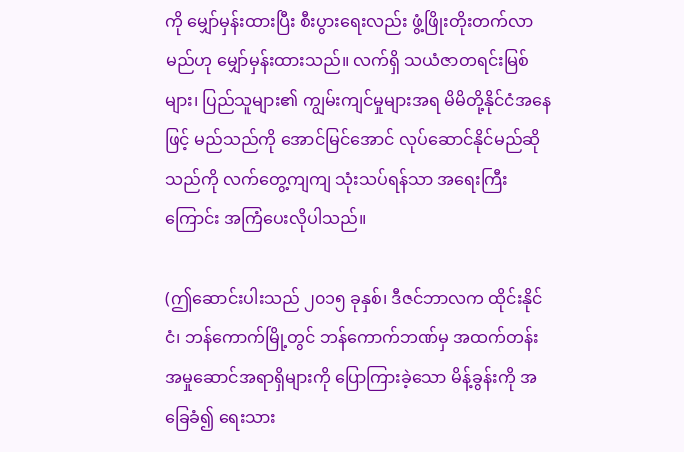ကို မျှော်မှန်းထားပြီး စီးပွားရေးလည်း ဖွံ့ဖြိုးတိုးတက်လာမည်ဟု မျှော်မှန်းထားသည်။ လက်ရှိ သယံဇာတရင်းမြစ်များ၊ ပြည်သူများ၏ ကျွမ်းကျင်မှုများအရ မိမိတို့နိုင်ငံအနေဖြင့် မည်သည်ကို အောင်မြင်အောင် လုပ်ဆောင်နိုင်မည်ဆိုသည်ကို လက်တွေ့ကျကျ သုံးသပ်ရန်သာ အရေးကြီးကြောင်း အကြံပေးလိုပါသည်။

(ဤဆောင်းပါးသည် ၂၀၁၅ ခုနှစ်၊ ဒီဇင်ဘာလက ထိုင်းနိုင်ငံ၊ ဘန်ကောက်မြို့တွင် ဘန်ကောက်ဘဏ်မှ အထက်တန်း အမှုဆောင်အရာရှိများကို ပြောကြားခဲ့သော မိန့်ခွန်းကို အခြေခံ၍ ရေးသား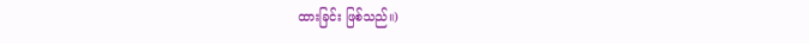ထားခြင်း ဖြစ်သည်။)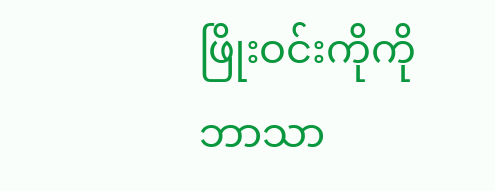ဖြိုးဝင်းကိုကို ဘာသာ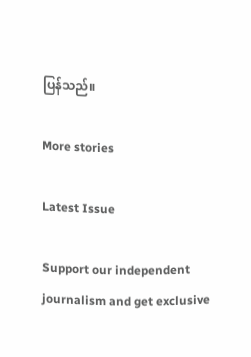ပြန်သည်။

More stories

Latest Issue

Support our independent journalism and get exclusive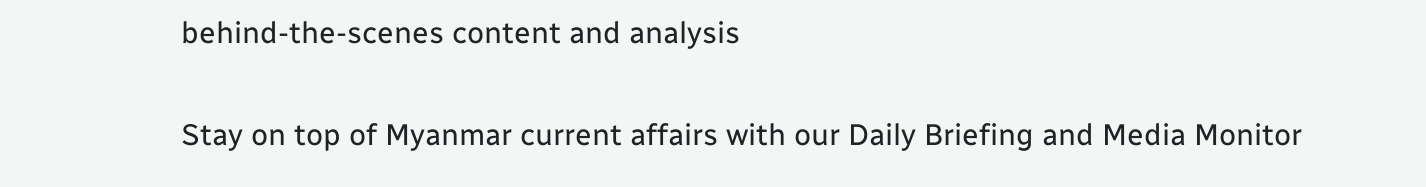behind-the-scenes content and analysis

Stay on top of Myanmar current affairs with our Daily Briefing and Media Monitor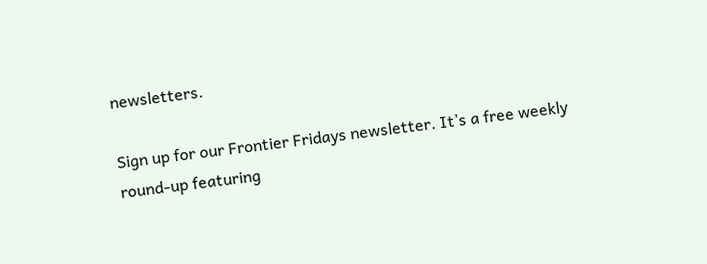newsletters.

Sign up for our Frontier Fridays newsletter. It’s a free weekly round-up featuring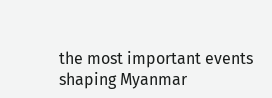the most important events shaping Myanmar